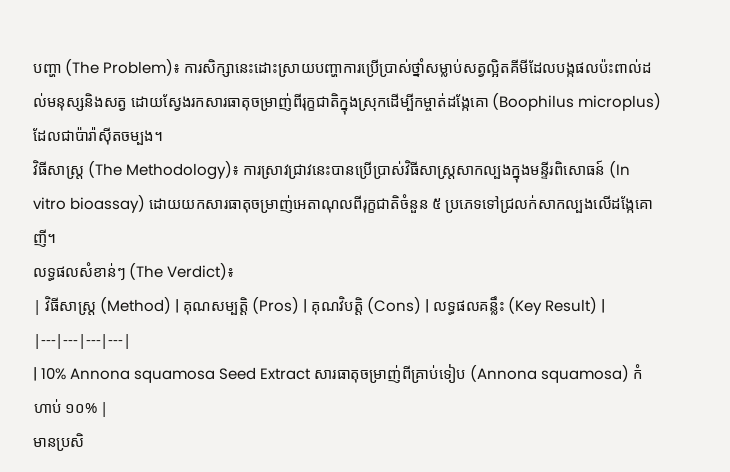បញ្ហា (The Problem)៖ ការសិក្សានេះដោះស្រាយបញ្ហាការប្រើប្រាស់ថ្នាំសម្លាប់សត្វល្អិតគីមីដែលបង្កផលប៉ះពាល់ដល់មនុស្សនិងសត្វ ដោយស្វែងរកសារធាតុចម្រាញ់ពីរុក្ខជាតិក្នុងស្រុកដើម្បីកម្ចាត់ដង្កែគោ (Boophilus microplus) ដែលជាប៉ារ៉ាស៊ីតចម្បង។
វិធីសាស្ត្រ (The Methodology)៖ ការស្រាវជ្រាវនេះបានប្រើប្រាស់វិធីសាស្រ្តសាកល្បងក្នុងមន្ទីរពិសោធន៍ (In vitro bioassay) ដោយយកសារធាតុចម្រាញ់អេតាណុលពីរុក្ខជាតិចំនួន ៥ ប្រភេទទៅជ្រលក់សាកល្បងលើដង្កែគោញី។
លទ្ធផលសំខាន់ៗ (The Verdict)៖
| វិធីសាស្ត្រ (Method) | គុណសម្បត្តិ (Pros) | គុណវិបត្តិ (Cons) | លទ្ធផលគន្លឹះ (Key Result) |
|---|---|---|---|
| 10% Annona squamosa Seed Extract សារធាតុចម្រាញ់ពីគ្រាប់ទៀប (Annona squamosa) កំហាប់ ១០% |
មានប្រសិ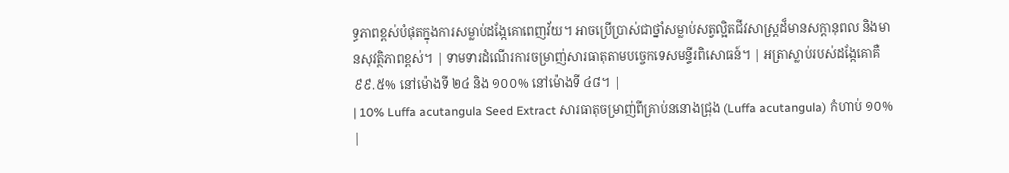ទ្ធភាពខ្ពស់បំផុតក្នុងការសម្លាប់ដង្កែគោពេញវ័យ។ អាចប្រើប្រាស់ជាថ្នាំសម្លាប់សត្វល្អិតជីវសាស្រ្តដ៏មានសក្តានុពល និងមានសុវត្ថិភាពខ្ពស់។ | ទាមទារដំណើរការចម្រាញ់សារធាតុតាមបច្ចេកទេសមន្ទីរពិសោធន៍។ | អត្រាស្លាប់របស់ដង្កែគោគឺ ៩៩.៥% នៅម៉ោងទី ២៤ និង ១០០% នៅម៉ោងទី ៤៨។ |
| 10% Luffa acutangula Seed Extract សារធាតុចម្រាញ់ពីគ្រាប់ននោងជ្រុង (Luffa acutangula) កំហាប់ ១០% |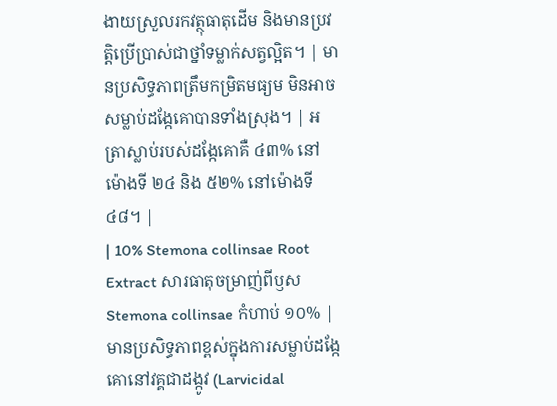ងាយស្រួលរកវត្ថុធាតុដើម និងមានប្រវត្តិប្រើប្រាស់ជាថ្នាំទម្លាក់សត្វល្អិត។ | មានប្រសិទ្ធភាពត្រឹមកម្រិតមធ្យម មិនអាចសម្លាប់ដង្កែគោបានទាំងស្រុង។ | អត្រាស្លាប់របស់ដង្កែគោគឺ ៤៣% នៅម៉ោងទី ២៤ និង ៥២% នៅម៉ោងទី ៤៨។ |
| 10% Stemona collinsae Root Extract សារធាតុចម្រាញ់ពីឫស Stemona collinsae កំហាប់ ១០% |
មានប្រសិទ្ធភាពខ្ពស់ក្នុងការសម្លាប់ដង្កែគោនៅវគ្គជាដង្កូវ (Larvicidal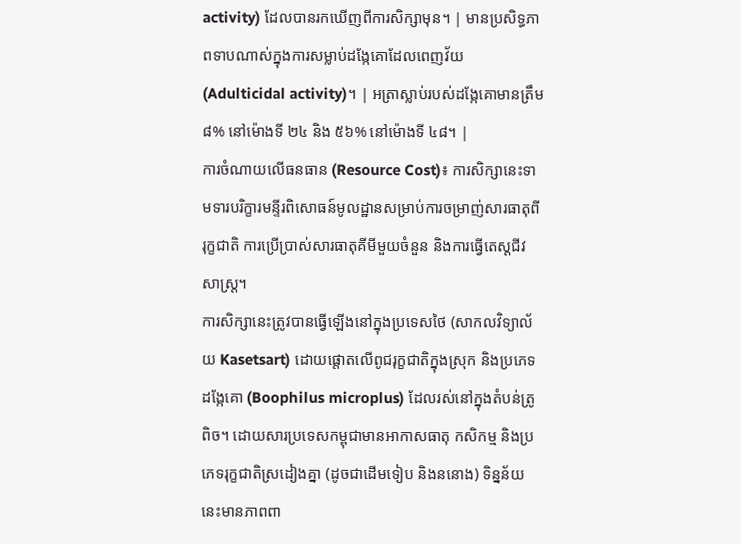activity) ដែលបានរកឃើញពីការសិក្សាមុន។ | មានប្រសិទ្ធភាពទាបណាស់ក្នុងការសម្លាប់ដង្កែគោដែលពេញវ័យ (Adulticidal activity)។ | អត្រាស្លាប់របស់ដង្កែគោមានត្រឹម ៨% នៅម៉ោងទី ២៤ និង ៥៦% នៅម៉ោងទី ៤៨។ |
ការចំណាយលើធនធាន (Resource Cost)៖ ការសិក្សានេះទាមទារបរិក្ខារមន្ទីរពិសោធន៍មូលដ្ឋានសម្រាប់ការចម្រាញ់សារធាតុពីរុក្ខជាតិ ការប្រើប្រាស់សារធាតុគីមីមួយចំនួន និងការធ្វើតេស្តជីវសាស្រ្ត។
ការសិក្សានេះត្រូវបានធ្វើឡើងនៅក្នុងប្រទេសថៃ (សាកលវិទ្យាល័យ Kasetsart) ដោយផ្តោតលើពូជរុក្ខជាតិក្នុងស្រុក និងប្រភេទដង្កែគោ (Boophilus microplus) ដែលរស់នៅក្នុងតំបន់ត្រូពិច។ ដោយសារប្រទេសកម្ពុជាមានអាកាសធាតុ កសិកម្ម និងប្រភេទរុក្ខជាតិស្រដៀងគ្នា (ដូចជាដើមទៀប និងននោង) ទិន្នន័យនេះមានភាពពា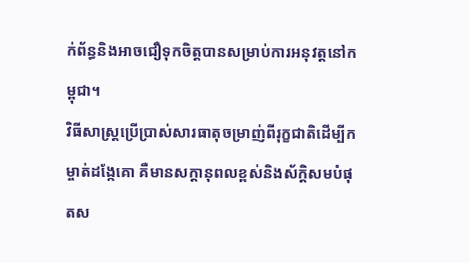ក់ព័ន្ធនិងអាចជឿទុកចិត្តបានសម្រាប់ការអនុវត្តនៅកម្ពុជា។
វិធីសាស្រ្តប្រើប្រាស់សារធាតុចម្រាញ់ពីរុក្ខជាតិដើម្បីកម្ចាត់ដង្កែគោ គឺមានសក្តានុពលខ្ពស់និងស័ក្តិសមបំផុតស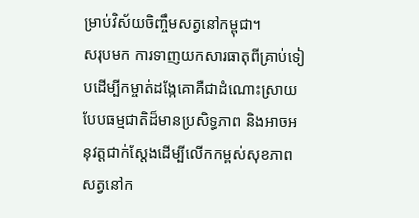ម្រាប់វិស័យចិញ្ចឹមសត្វនៅកម្ពុជា។
សរុបមក ការទាញយកសារធាតុពីគ្រាប់ទៀបដើម្បីកម្ចាត់ដង្កែគោគឺជាដំណោះស្រាយបែបធម្មជាតិដ៏មានប្រសិទ្ធភាព និងអាចអនុវត្តជាក់ស្តែងដើម្បីលើកកម្ពស់សុខភាពសត្វនៅក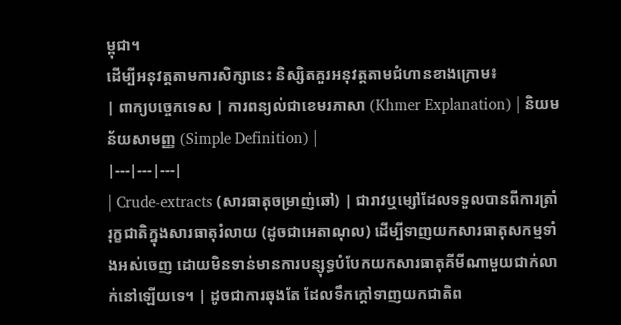ម្ពុជា។
ដើម្បីអនុវត្តតាមការសិក្សានេះ និស្សិតគួរអនុវត្តតាមជំហានខាងក្រោម៖
| ពាក្យបច្ចេកទេស | ការពន្យល់ជាខេមរភាសា (Khmer Explanation) | និយមន័យសាមញ្ញ (Simple Definition) |
|---|---|---|
| Crude-extracts (សារធាតុចម្រាញ់ឆៅ) | ជារាវឬម្សៅដែលទទួលបានពីការត្រាំរុក្ខជាតិក្នុងសារធាតុរំលាយ (ដូចជាអេតាណុល) ដើម្បីទាញយកសារធាតុសកម្មទាំងអស់ចេញ ដោយមិនទាន់មានការបន្សុទ្ធបំបែកយកសារធាតុគីមីណាមួយជាក់លាក់នៅឡើយទេ។ | ដូចជាការឆុងតែ ដែលទឹកក្ដៅទាញយកជាតិព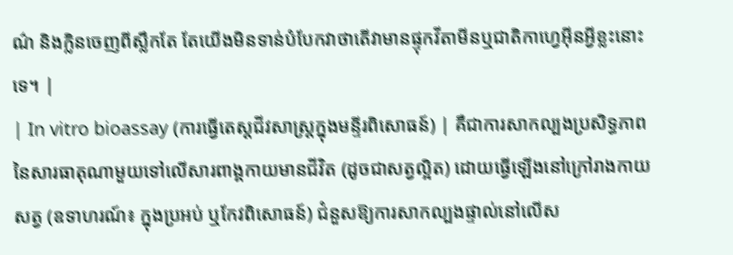ណ៌ និងក្លិនចេញពីស្លឹកតែ តែយើងមិនទាន់បំបែកវាថាតើវាមានផ្ទុកវីតាមីនឬជាតិកាហ្វេអ៊ីនអ្វីខ្លះនោះទេ។ |
| In vitro bioassay (ការធ្វើតេស្តជីវសាស្រ្តក្នុងមន្ទីរពិសោធន៍) | គឺជាការសាកល្បងប្រសិទ្ធភាពនៃសារធាតុណាមួយទៅលើសារពាង្គកាយមានជីវិត (ដូចជាសត្វល្អិត) ដោយធ្វើឡើងនៅក្រៅរាងកាយសត្វ (ឧទាហរណ៍៖ ក្នុងប្រអប់ ឬកែវពិសោធន៍) ជំនួសឱ្យការសាកល្បងផ្ទាល់នៅលើស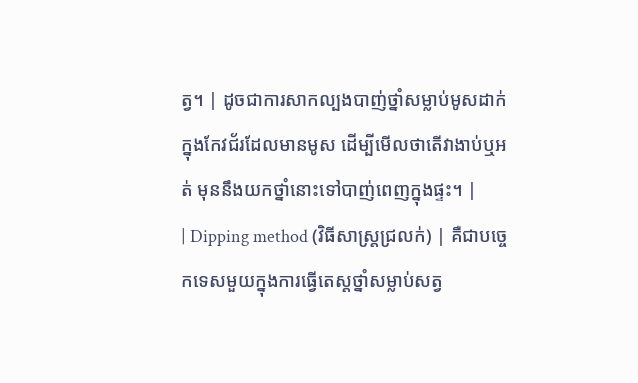ត្វ។ | ដូចជាការសាកល្បងបាញ់ថ្នាំសម្លាប់មូសដាក់ក្នុងកែវជ័រដែលមានមូស ដើម្បីមើលថាតើវាងាប់ឬអត់ មុននឹងយកថ្នាំនោះទៅបាញ់ពេញក្នុងផ្ទះ។ |
| Dipping method (វិធីសាស្រ្តជ្រលក់) | គឺជាបច្ចេកទេសមួយក្នុងការធ្វើតេស្តថ្នាំសម្លាប់សត្វ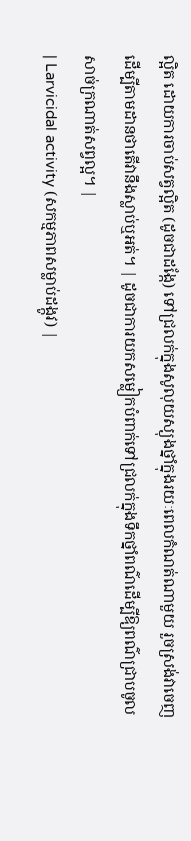ល្អិត ដោយការចាប់សត្វល្អិត (ដូចជាដង្កែ) ទៅជ្រលក់ក្នុងសូលុយស្យុងថ្នាំក្នុងរយៈពេលកំណត់ណាមួយ រួចស្រង់វាចេញដើម្បីតាមដានថាតើវានឹងស្លាប់ឬអត់។ | ដូចជាការយកសម្លៀកបំពាក់ទៅជ្រលក់ក្នុងទឹកថ្នាំពណ៌ដើម្បីឱ្យពណ៌ជ្រាបចូលសាច់ក្រណាត់សព្វល្អ។ |
| Larvicidal activity (សកម្មភាពសម្លាប់ដង្កូវ) |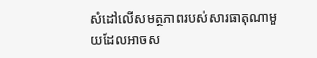សំដៅលើសមត្ថភាពរបស់សារធាតុណាមួយដែលអាចស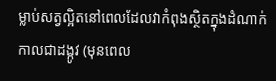ម្លាប់សត្វល្អិតនៅពេលដែលវាកំពុងស្ថិតក្នុងដំណាក់កាលជាដង្កូវ (មុនពេល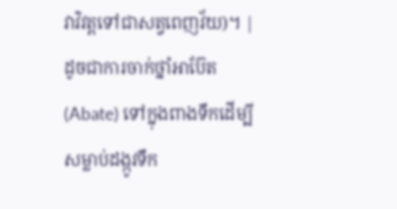វាវិវត្តទៅជាសត្វពេញវ័យ)។ | ដូចជាការចាក់ថ្នាំអាប៊ែត (Abate) ទៅក្នុងពាងទឹកដើម្បីសម្លាប់ដង្កូវទឹក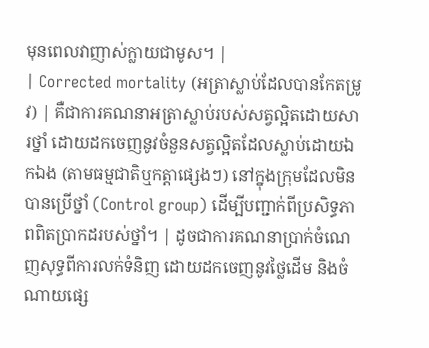មុនពេលវាញាស់ក្លាយជាមូស។ |
| Corrected mortality (អត្រាស្លាប់ដែលបានកែតម្រូវ) | គឺជាការគណនាអត្រាស្លាប់របស់សត្វល្អិតដោយសារថ្នាំ ដោយដកចេញនូវចំនួនសត្វល្អិតដែលស្លាប់ដោយឯកឯង (តាមធម្មជាតិឬកត្តាផ្សេងៗ) នៅក្នុងក្រុមដែលមិនបានប្រើថ្នាំ (Control group) ដើម្បីបញ្ជាក់ពីប្រសិទ្ធភាពពិតប្រាកដរបស់ថ្នាំ។ | ដូចជាការគណនាប្រាក់ចំណេញសុទ្ធពីការលក់ទំនិញ ដោយដកចេញនូវថ្លៃដើម និងចំណាយផ្សេ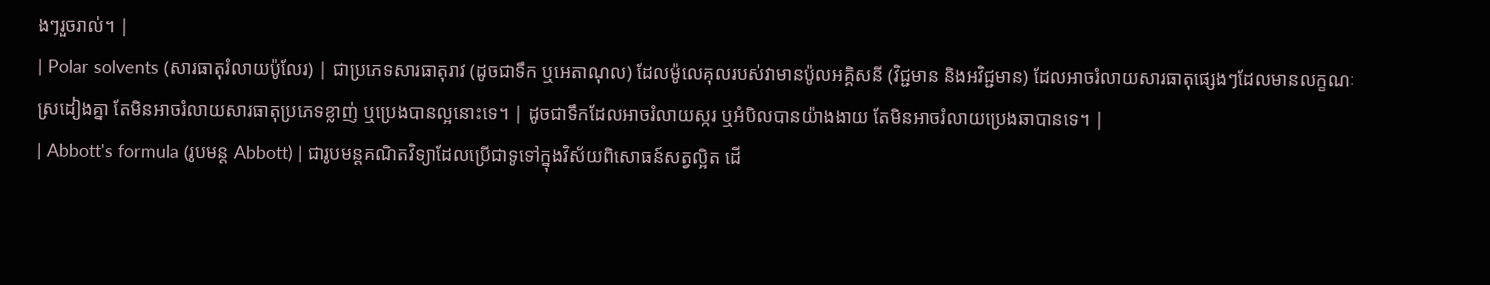ងៗរួចរាល់។ |
| Polar solvents (សារធាតុរំលាយប៉ូលែរ) | ជាប្រភេទសារធាតុរាវ (ដូចជាទឹក ឬអេតាណុល) ដែលម៉ូលេគុលរបស់វាមានប៉ូលអគ្គិសនី (វិជ្ជមាន និងអវិជ្ជមាន) ដែលអាចរំលាយសារធាតុផ្សេងៗដែលមានលក្ខណៈស្រដៀងគ្នា តែមិនអាចរំលាយសារធាតុប្រភេទខ្លាញ់ ឬប្រេងបានល្អនោះទេ។ | ដូចជាទឹកដែលអាចរំលាយស្ករ ឬអំបិលបានយ៉ាងងាយ តែមិនអាចរំលាយប្រេងឆាបានទេ។ |
| Abbott's formula (រូបមន្ត Abbott) | ជារូបមន្តគណិតវិទ្យាដែលប្រើជាទូទៅក្នុងវិស័យពិសោធន៍សត្វល្អិត ដើ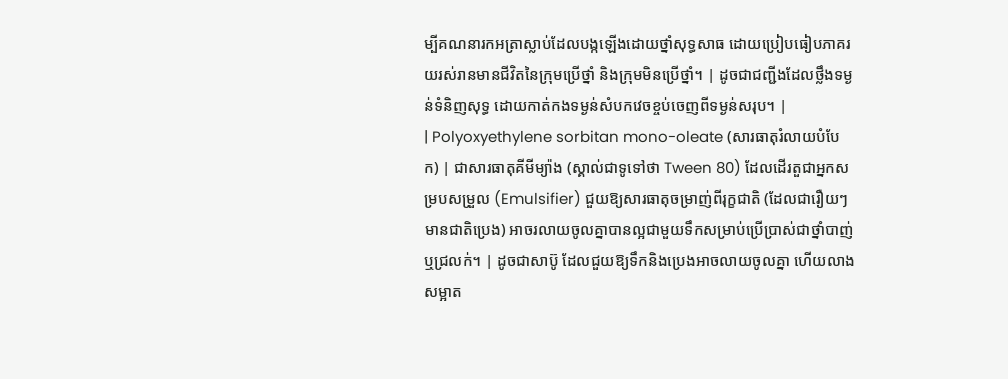ម្បីគណនារកអត្រាស្លាប់ដែលបង្កឡើងដោយថ្នាំសុទ្ធសាធ ដោយប្រៀបធៀបភាគរយរស់រានមានជីវិតនៃក្រុមប្រើថ្នាំ និងក្រុមមិនប្រើថ្នាំ។ | ដូចជាជញ្ជីងដែលថ្លឹងទម្ងន់ទំនិញសុទ្ធ ដោយកាត់កងទម្ងន់សំបកវេចខ្ចប់ចេញពីទម្ងន់សរុប។ |
| Polyoxyethylene sorbitan mono-oleate (សារធាតុរំលាយបំបែក) | ជាសារធាតុគីមីម្យ៉ាង (ស្គាល់ជាទូទៅថា Tween 80) ដែលដើរតួជាអ្នកសម្របសម្រួល (Emulsifier) ជួយឱ្យសារធាតុចម្រាញ់ពីរុក្ខជាតិ (ដែលជារឿយៗមានជាតិប្រេង) អាចរលាយចូលគ្នាបានល្អជាមួយទឹកសម្រាប់ប្រើប្រាស់ជាថ្នាំបាញ់ឬជ្រលក់។ | ដូចជាសាប៊ូ ដែលជួយឱ្យទឹកនិងប្រេងអាចលាយចូលគ្នា ហើយលាងសម្អាត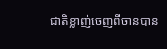ជាតិខ្លាញ់ចេញពីចានបាន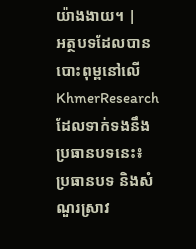យ៉ាងងាយ។ |
អត្ថបទដែលបានបោះពុម្ពនៅលើ KhmerResearch ដែលទាក់ទងនឹងប្រធានបទនេះ៖
ប្រធានបទ និងសំណួរស្រាវ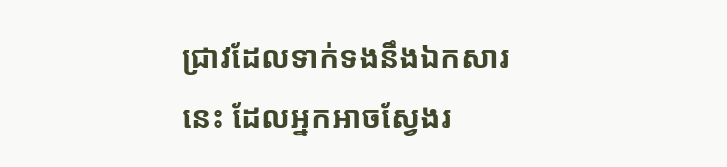ជ្រាវដែលទាក់ទងនឹងឯកសារនេះ ដែលអ្នកអាចស្វែងរ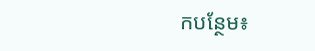កបន្ថែម៖